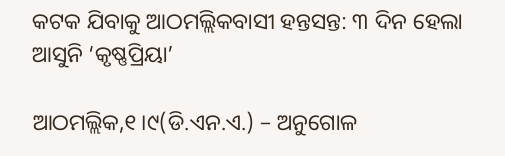କଟକ ଯିବାକୁ ଆଠମଲ୍ଲିକବାସୀ ହନ୍ତସନ୍ତ: ୩ ଦିନ ହେଲା ଆସୁନି ‘କୃଷ୍ଣପ୍ରିୟା’

ଆଠମଲ୍ଲିକ,୧।୯(ଡି.ଏନ.ଏ.) – ଅନୁଗୋଳ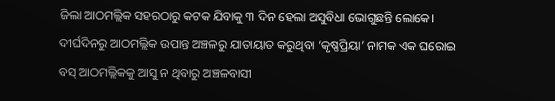ଜିଲା ଆଠମଲ୍ଲିକ ସହରଠାରୁ କଟକ ଯିବାକୁ ୩ ଦିନ ହେଲା ଅସୁବିଧା ଭୋଗୁଛନ୍ତି ଲୋକେ। ଦୀର୍ଘଦିନରୁ ଆଠମଲ୍ଲିକ ଉପାନ୍ତ ଅଞ୍ଚଳରୁ ଯାତାୟାତ କରୁଥିବା ‘କୃଷ୍ଣପ୍ରିୟା’ ନାମକ ଏକ ଘରୋଇ ବସ୍‌ ଆଠମଲ୍ଲିକକୁ ଆସୁ ନ ଥିବାରୁ ଅଞ୍ଚଳବାସୀ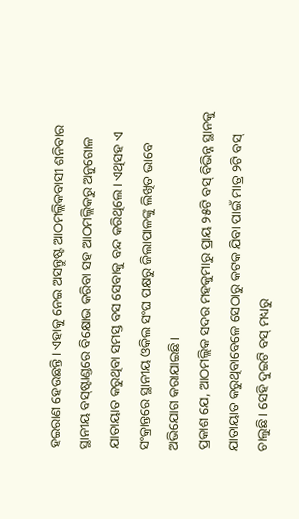ହଇରାଣ ହେଉଛନ୍ତି। ଏହାକୁ ନେଇ ଅସନ୍ତୁଷ୍ଟ ଆଠମଲ୍ଲିକବାସୀ ଶନିବାର ସ୍ଥାନୀୟ ବସ୍‌ଷ୍ଟାଣ୍ଡରେ ବିକ୍ଷୋଭ କରିବା ସହ ଆଠମଲ୍ଲିକରୁ ଅନୁଗୋଳ ଯାତାୟାତ କରୁଥିବା ସମସ୍ତ ବସ ସେବାକୁ ବନ୍ଦ କରିଥିଲେ। ଏଥିସହ ଏ ସଂକ୍ରାନ୍ତରେ ସ୍ଥାନୀୟ ଓକିଲ ସଂଘ ପକ୍ଷରୁ ଜିଲାପାଳଙ୍କୁ ଲିଖିତ ଭାବେ ଅଭିଯୋଗ କରାଯାଇଛି।
ପ୍ରକାଶ ଯେ, ଆଠମଲ୍ଲିକ ସଦର ମହକୁମାରୁ ପ୍ରାୟ ୨୫ଟି ବସ୍‌ ବିଭିନ୍ନ ସ୍ଥାନକୁ ଯାତାୟାତ କରୁଥିବାବେଳେ ସେଠାରୁ କଟକ ଯିବା ପାଇଁ ମାତ୍ର ୨ଟି ବସ୍‌ ଚାଲୁଛି। ସେହି ଦୁଇଟି ବସ୍‌ ମଧ୍ୟରୁ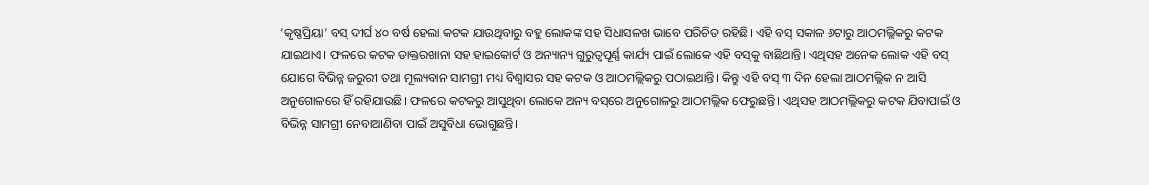‘କୃଷ୍ଣପ୍ରିୟା’ ବସ୍‌ ଦୀର୍ଘ ୪୦ ବର୍ଷ ହେଲା କଟକ ଯାଉଥିବାରୁ ବହୁ ଲୋକଙ୍କ ସହ ସିଧାସଳଖ ଭାବେ ପରିଚିତ ରହିଛି। ଏହି ବସ୍‌ ସକାଳ ୬ଟାରୁ ଆଠମଲ୍ଲିକରୁ କଟକ ଯାଇଥାଏ। ଫଳରେ କଟକ ଡାକ୍ତରଖାନା ସହ ହାଇକୋର୍ଟ ଓ ଅନ୍ୟାନ୍ୟ ଗୁରୁତ୍ୱପୂର୍ଣ୍ଣ କାର୍ଯ୍ୟ ପାଇଁ ଲୋକେ ଏହି ବସ୍‌କୁ ବାଛିଥାନ୍ତି। ଏଥିସହ ଅନେକ ଲୋକ ଏହି ବସ୍‌ ଯୋଗେ ବିଭିନ୍ନ ଜରୁରୀ ତଥା ମୂଲ୍ୟବାନ ସାମଗ୍ରୀ ମଧ୍ୟ ବିଶ୍ୱାସର ସହ କଟକ ଓ ଆଠମଲ୍ଲିକରୁ ପଠାଇଥାନ୍ତି। କିନ୍ତୁ ଏହି ବସ୍‌ ୩ ଦିନ ହେଲା ଆଠମଲ୍ଲିକ ନ ଆସି ଅନୁଗୋଳରେ ହିଁ ରହିଯାଉଛି। ଫଳରେ କଟକରୁ ଆସୁଥିବା ଲୋକେ ଅନ୍ୟ ବସ୍‌ରେ ଅନୁଗୋଳରୁ ଆଠମଲ୍ଲିକ ଫେରୁଛନ୍ତି। ଏଥିସହ ଆଠମଲ୍ଲିକରୁ କଟକ ଯିବାପାଇଁ ଓ ବିଭିନ୍ନ ସାମଗ୍ରୀ ନେବାଆଣିବା ପାଇଁ ଅସୁବିଧା ଭୋଗୁଛନ୍ତି।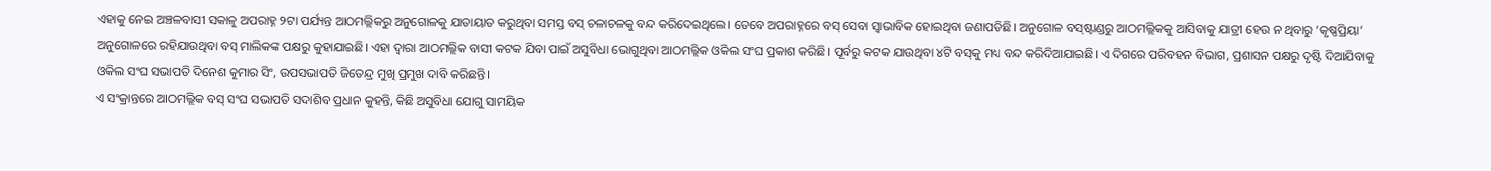ଏହାକୁ ନେଇ ଅଞ୍ଚଳବାସୀ ସକାଳୁ ଅପରାହ୍ନ ୨ଟା ପର୍ଯ୍ୟନ୍ତ ଆଠମଲ୍ଲିକରୁ ଅନୁଗୋଳକୁ ଯାତାୟାତ କରୁଥିବା ସମସ୍ତ ବସ୍‌ ଚଳାଚଳକୁ ବନ୍ଦ କରିଦେଇଥିଲେ। ତେବେ ଅପରାହ୍ନରେ ବସ୍‌ ସେବା ସ୍ବାଭାବିକ ହୋଇଥିବା ଜଣାପଡିଛି। ଅନୁଗୋଳ ବସ୍‌ଷ୍ଟାଣ୍ଡରୁ ଆଠମଲ୍ଲିକକୁ ଆସିବାକୁ ଯାତ୍ରୀ ହେଉ ନ ଥିବାରୁ ‘କୃଷ୍ଣପ୍ରିୟା’ ଅନୁଗୋଳରେ ରହିଯାଉଥିବା ବସ୍‌ ମାଲିକଙ୍କ ପକ୍ଷରୁ କୁହାଯାଇଛି। ଏହା ଦ୍ୱାରା ଆଠମଲ୍ଲିକ ବାସୀ କଟକ ଯିବା ପାଇଁ ଅସୁବିଧା ଭୋଗୁଥିବା ଆଠମଲ୍ଲିକ ଓକିଲ ସଂଘ ପ୍ରକାଶ କରିଛି। ପୂର୍ବରୁ କଟକ ଯାଉଥିବା ୪ଟି ବସ୍‌କୁ ମଧ୍ୟ ବନ୍ଦ କରିଦିଆଯାଇଛି। ଏ ଦିଗରେ ପରିବହନ ବିଭାଗ, ପ୍ରଶାସନ ପକ୍ଷରୁ ଦୃଷ୍ଟି ଦିଆଯିବାକୁ ଓକିଲ ସଂଘ ସଭାପତି ଦିନେଶ କୁମାର ସିଂ, ଉପସଭାପତି ଜିତେନ୍ଦ୍ର ମୁଖି ପ୍ରମୁଖ ଦାବି କରିଛନ୍ତି।
ଏ ସଂକ୍ରାନ୍ତରେ ଆଠମଲ୍ଲିକ ବସ୍‌ ସଂଘ ସଭାପତି ସଦାଶିବ ପ୍ରଧାନ କୁହନ୍ତି, କିଛି ଅସୁବିଧା ଯୋଗୁ ସାମୟିକ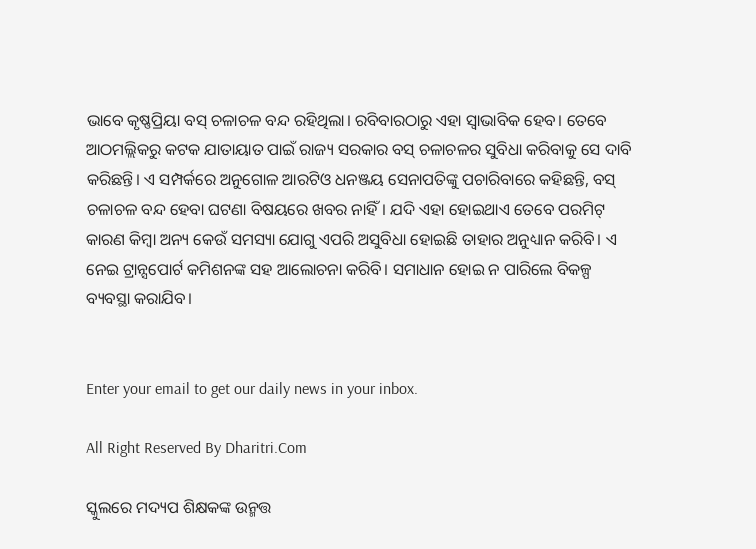ଭାବେ କୃଷ୍ଣପ୍ରିୟା ବସ୍‌ ଚଳାଚଳ ବନ୍ଦ ରହିଥିଲା। ରବିବାରଠାରୁ ଏହା ସ୍ବାଭାବିକ ହେବ। ତେବେ ଆଠମଲ୍ଲିକରୁ କଟକ ଯାତାୟାତ ପାଇଁ ରାଜ୍ୟ ସରକାର ବସ୍‌ ଚଳାଚଳର ସୁବିଧା କରିବାକୁ ସେ ଦାବି କରିଛନ୍ତି। ଏ ସମ୍ପର୍କରେ ଅନୁଗୋଳ ଆରଟିଓ ଧନଞ୍ଜୟ ସେନାପତିଙ୍କୁ ପଚାରିବାରେ କହିଛନ୍ତି, ବସ୍‌ ଚଳାଚଳ ବନ୍ଦ ହେବା ଘଟଣା ବିଷୟରେ ଖବର ନାହିଁ। ଯଦି ଏହା ହୋଇଥାଏ ତେବେ ପରମିଟ୍‌ କାରଣ କିମ୍ବା ଅନ୍ୟ କେଉଁ ସମସ୍ୟା ଯୋଗୁ ଏପରି ଅସୁବିଧା ହୋଇଛି ତାହାର ଅନୁଧ୍ୟାନ କରିବି। ଏ ନେଇ ଟ୍ରାନ୍ସପୋର୍ଟ କମିଶନଙ୍କ ସହ ଆଲୋଚନା କରିବି। ସମାଧାନ ହୋଇ ନ ପାରିଲେ ବିକଳ୍ପ ବ୍ୟବସ୍ଥା କରାଯିବ।


Enter your email to get our daily news in your inbox.

All Right Reserved By Dharitri.Com

ସ୍କୁଲରେ ମଦ୍ୟପ ଶିକ୍ଷକଙ୍କ ଉନ୍ମତ୍ତ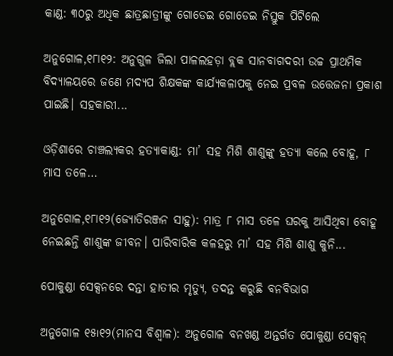କାଣ୍ଡ: ୩୦ରୁ ଅଧିକ ଛାତ୍ରଛାତ୍ରୀଙ୍କୁ ଗୋଡେଇ ଗୋଡେଇ ନିସ୍ତୁକ ପିଟିଲେ

ଅନୁଗୋଳ,୧୮ା୧୨: ଅନୁଗୁଳ ଜିଲା ପାଳଲହଡ଼ା ବ୍ଲକ ସାନବାଗଦରୀ ଉଚ୍ଚ ପ୍ରାଥମିକ ବିଦ୍ୟାଳୟରେ ଜଣେ ମଦ୍ୟପ ଶିକ୍ଷକଙ୍କ କାର୍ଯ୍ୟକଳାପକୁ ନେଇ ପ୍ରବଳ ଉତ୍ତେଜନା ପ୍ରକାଶ ପାଇଛି। ସହକାରୀ...

ଓଡ଼ିଶାରେ ଚାଞ୍ଚଲ୍ୟକର ହତ୍ୟାକାଣ୍ଡ: ମା’ ସହ ମିଶି ଶାଶୁଙ୍କୁ ହତ୍ୟା କଲେ ବୋହୂ, ୮ ମାସ ତଳେ…

ଅନୁଗୋଳ,୧୮ା୧୨(ଜ୍ୟୋତିରଞ୍ଜନ ସାହୁ): ମାତ୍ର ୮ ମାସ ତଳେ ଘରକୁ ଆସିଥିବା ବୋହୂ ନେଇଛନ୍ତି ଶାଶୁଙ୍କ ଜୀବନ। ପାରିବାରିକ କଳହରୁ ମା’ ସହ ମିଶି ଶାଶୁ କୁନି...

ପୋକୁଣ୍ଡା ସେକ୍ସନରେ ଦନ୍ତା ହାତୀର ମୃତ୍ୟୁ, ତଦନ୍ତ କରୁଛି ବନବିଭାଗ

ଅନୁଗୋଳ ୧୫୲୧୨(ମାନସ ବିଶ୍ୱାଳ): ଅନୁଗୋଳ ବନଖଣ୍ଡ ଅନ୍ତର୍ଗତ ପୋକୁଣ୍ଡା ସେକ୍ସନ୍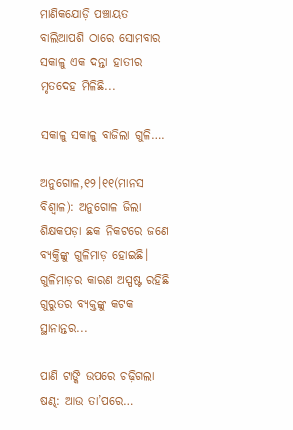ମାଣିକଯୋଡ଼ି ପଞ୍ଚାୟତ ବାଲିଆପଶି ଠାରେ ସୋମବାର ସକାଳୁ ଏକ ଦନ୍ତା ହାତୀର ମୃତଦେହ ମିଳିଛି...

ସକାଳୁ ସକାଳୁ ବାଜିଲା ଗୁଳି….

ଅନୁଗୋଳ,୧୨।୧୧(ମାନସ ବିଶ୍ୱାଳ): ଅନୁଗୋଳ ଜିଲା ଶିକ୍ଷକପଡ଼ା ଛକ ନିକଟରେ ଜଣେ ବ୍ୟକ୍ତିଙ୍କୁ ଗୁଳିମାଡ଼ ହୋଇଛି। ଗୁଳିମାଡ଼ର କାରଣ ଅସ୍ପଷ୍ଟ ରହିଛି ଗୁରୁତର ବ୍ୟକ୍ତଙ୍କୁ କଟକ ସ୍ଥାନାନ୍ତର...

ପାଣି ଟାଙ୍କି ଉପରେ ଚଢ଼ିଗଲା ଷଣ୍ଢ: ଆଉ ତା’ପରେ…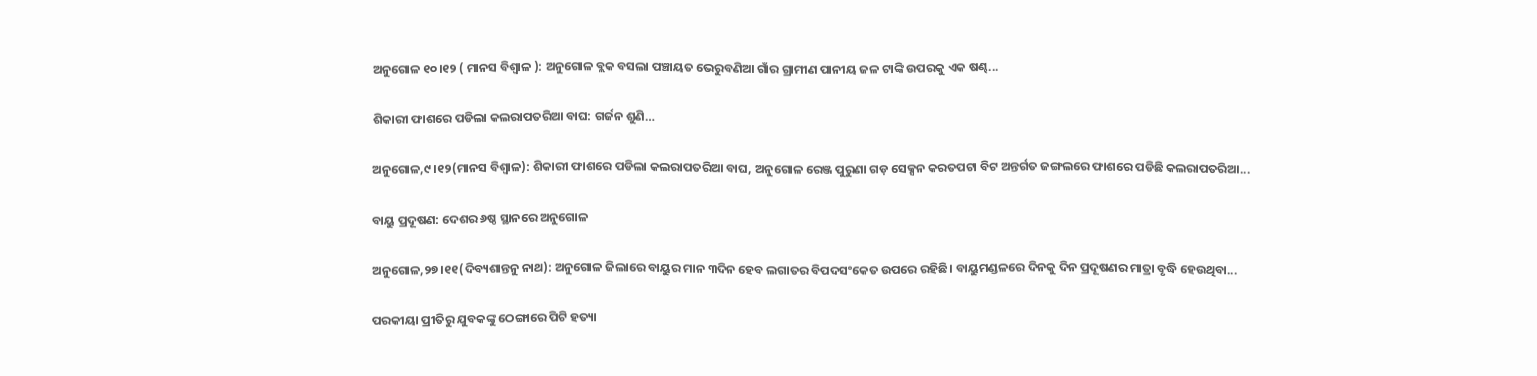ଅନୁଗୋଳ ୧୦।୧୨ ( ମାନସ ବିଶ୍ୱାଳ ): ଅନୁଗୋଳ ବ୍ଲକ ବସଲା ପଞ୍ଚାୟତ ଭେରୁବଣିଆ ଗାଁର ଗ୍ରାମୀଣ ପାନୀୟ ଜଳ ଟାଙ୍କି ଉପରକୁ ଏକ ଷଣ୍ଢ...

ଶିକାରୀ ଫାଶରେ ପଡିଲା କଲରାପତରିଆ ବାଘ: ଗର୍ଜନ ଶୁଣି…

ଅନୁଗୋଳ,୯।୧୨(ମାନସ ବିଶ୍ୱାଳ): ଶିକାରୀ ଫାଶରେ ପଡିଲା କଲରାପତରିଆ ବାଘ, ଅନୁଗୋଳ ରେଞ୍ଜ ପୁରୁଣା ଗଡ଼ ସେକ୍ସନ କରତପଟା ବିଟ ଅନ୍ତର୍ଗତ ଜଙ୍ଗଲରେ ଫାଶରେ ପଡିଛି କଲରାପତରିଆ...

ବାୟୁ ପ୍ରଦୂଷଣ: ଦେଶର ୬ଷ୍ଠ ସ୍ଥାନରେ ଅନୁଗୋଳ

ଅନୁଗୋଳ,୨୭।୧୧(ଦିବ୍ୟଶାନ୍ତନୁ ନାଥ): ଅନୁଗୋଳ ଜିଲାରେ ବାୟୁର ମାନ ୩ଦିନ ହେବ ଲଗାତର ବିପଦସଂକେତ ଉପରେ ରହିଛି। ବାୟୁମଣ୍ଡଳରେ ଦିନକୁ ଦିନ ପ୍ରଦୂଷଣର ମାତ୍ରା ବୃଦ୍ଧି ହେଉଥିବା...

ପରକୀୟା ପ୍ରୀତିରୁ ଯୁବକଙ୍କୁ ଠେଙ୍ଗାରେ ପିଟି ହତ୍ୟା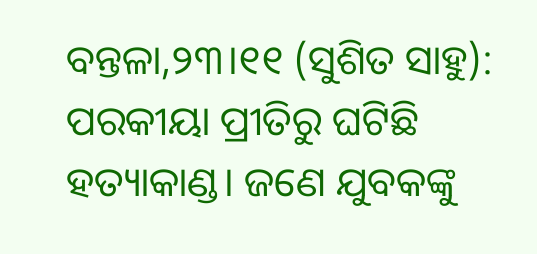ବନ୍ତଳା,୨୩।୧୧ (ସୁଶିତ ସାହୁ): ପରକୀୟା ପ୍ରୀତିରୁ ଘଟିଛି ହତ୍ୟାକାଣ୍ଡ। ଜଣେ ଯୁବକଙ୍କୁ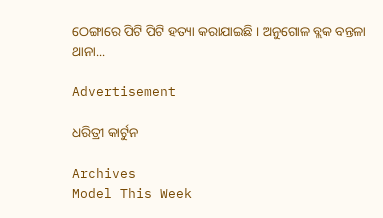ଠେଙ୍ଗାରେ ପିଟି ପିଟି ହତ୍ୟା କରାଯାଇଛି । ଅନୁଗୋଳ ବ୍ଲକ ବନ୍ତଳା ଥାନା...

Advertisement

ଧରିତ୍ରୀ କାର୍ଟୁନ

Archives
Model This Week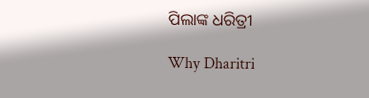ପିଲାଙ୍କ ଧରିତ୍ରୀ

Why Dharitri